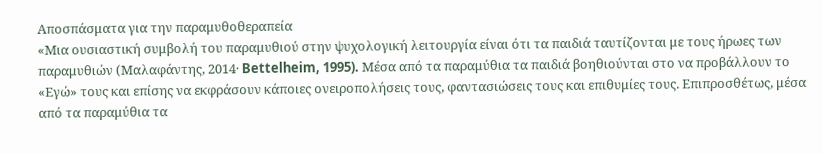Αποσπάσματα για την παραμυθοθεραπεία
«Μια ουσιαστική συμβολή του παραμυθιού στην ψυχολογική λειτουργία είναι ότι τα παιδιά ταυτίζονται με τους ήρωες των παραμυθιών (Μαλαφάντης, 2014· Bettelheim, 1995). Μέσα από τα παραμύθια τα παιδιά βοηθιούνται στο να προβάλλουν το «Εγώ» τους και επίσης να εκφράσουν κάποιες ονειροπολήσεις τους, φαντασιώσεις τους και επιθυμίες τους. Επιπροσθέτως, μέσα από τα παραμύθια τα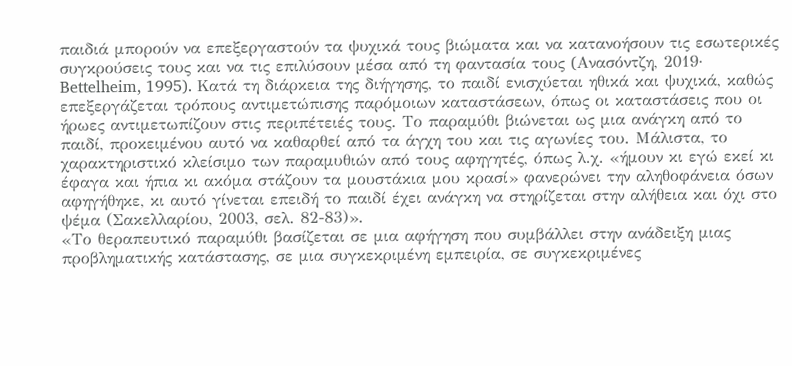παιδιά μπορούν να επεξεργαστούν τα ψυχικά τους βιώματα και να κατανοήσουν τις εσωτερικές συγκρούσεις τους και να τις επιλύσουν μέσα από τη φαντασία τους (Aνασόντζη, 2019· Bettelheim, 1995). Κατά τη διάρκεια της διήγησης, το παιδί ενισχύεται ηθικά και ψυχικά, καθώς επεξεργάζεται τρόπους αντιμετώπισης παρόμοιων καταστάσεων, όπως οι καταστάσεις που οι ήρωες αντιμετωπίζουν στις περιπέτειές τους. Το παραμύθι βιώνεται ως μια ανάγκη από το παιδί, προκειμένου αυτό να καθαρθεί από τα άγχη του και τις αγωνίες του. Μάλιστα, το χαρακτηριστικό κλείσιμο των παραμυθιών από τους αφηγητές, όπως λ.χ. «ήμουν κι εγώ εκεί κι έφαγα και ήπια κι ακόμα στάζουν τα μουστάκια μου κρασί» φανερώνει την αληθοφάνεια όσων αφηγήθηκε, κι αυτό γίνεται επειδή το παιδί έχει ανάγκη να στηρίζεται στην αλήθεια και όχι στο ψέμα (Σακελλαρίου, 2003, σελ. 82-83)».
«Το θεραπευτικό παραμύθι βασίζεται σε μια αφήγηση που συμβάλλει στην ανάδειξη μιας προβληματικής κατάστασης, σε μια συγκεκριμένη εμπειρία, σε συγκεκριμένες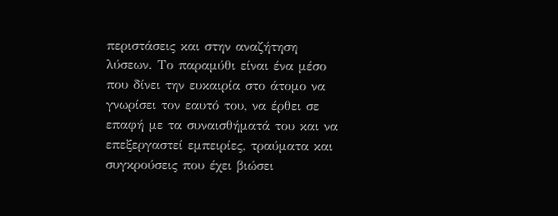περιστάσεις και στην αναζήτηση λύσεων. Το παραμύθι είναι ένα μέσο που δίνει την ευκαιρία στο άτομο να γνωρίσει τον εαυτό του, να έρθει σε επαφή με τα συναισθήματά του και να επεξεργαστεί εμπειρίες, τραύματα και συγκρούσεις που έχει βιώσει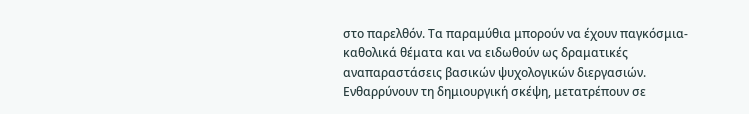στο παρελθόν. Τα παραμύθια μπορούν να έχουν παγκόσμια-καθολικά θέματα και να ειδωθούν ως δραματικές αναπαραστάσεις βασικών ψυχολογικών διεργασιών. Ενθαρρύνουν τη δημιουργική σκέψη, μετατρέπουν σε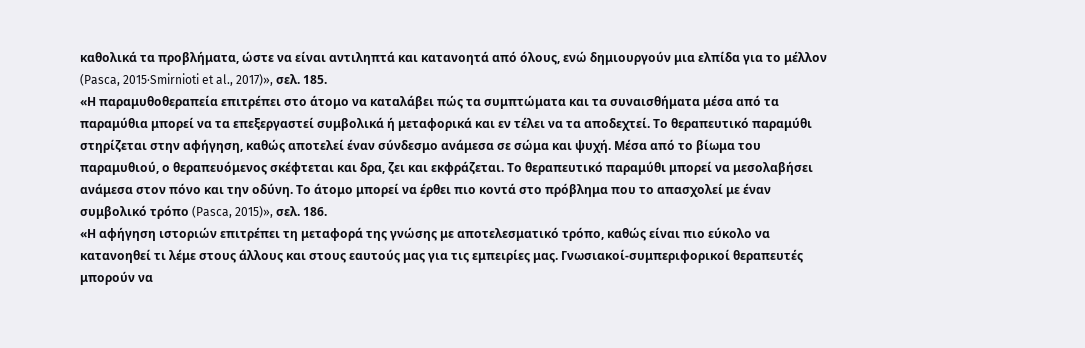καθολικά τα προβλήματα, ώστε να είναι αντιληπτά και κατανοητά από όλους, ενώ δημιουργούν μια ελπίδα για το μέλλον (Pasca, 2015·Smirnioti et al., 2017)», σελ. 185.
«Η παραμυθοθεραπεία επιτρέπει στο άτομο να καταλάβει πώς τα συμπτώματα και τα συναισθήματα μέσα από τα παραμύθια μπορεί να τα επεξεργαστεί συμβολικά ή μεταφορικά και εν τέλει να τα αποδεχτεί. Το θεραπευτικό παραμύθι στηρίζεται στην αφήγηση, καθώς αποτελεί έναν σύνδεσμο ανάμεσα σε σώμα και ψυχή. Μέσα από το βίωμα του παραμυθιού, ο θεραπευόμενος σκέφτεται και δρα, ζει και εκφράζεται. Το θεραπευτικό παραμύθι μπορεί να μεσολαβήσει ανάμεσα στον πόνο και την οδύνη. Το άτομο μπορεί να έρθει πιο κοντά στο πρόβλημα που το απασχολεί με έναν συμβολικό τρόπο (Pasca, 2015)», σελ. 186.
«Η αφήγηση ιστοριών επιτρέπει τη μεταφορά της γνώσης με αποτελεσματικό τρόπο, καθώς είναι πιο εύκολο να κατανοηθεί τι λέμε στους άλλους και στους εαυτούς μας για τις εμπειρίες μας. Γνωσιακοί-συμπεριφορικοί θεραπευτές μπορούν να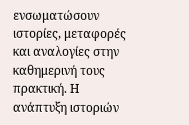ενσωματώσουν ιστορίες, μεταφορές και αναλογίες στην καθημερινή τους πρακτική. Η ανάπτυξη ιστοριών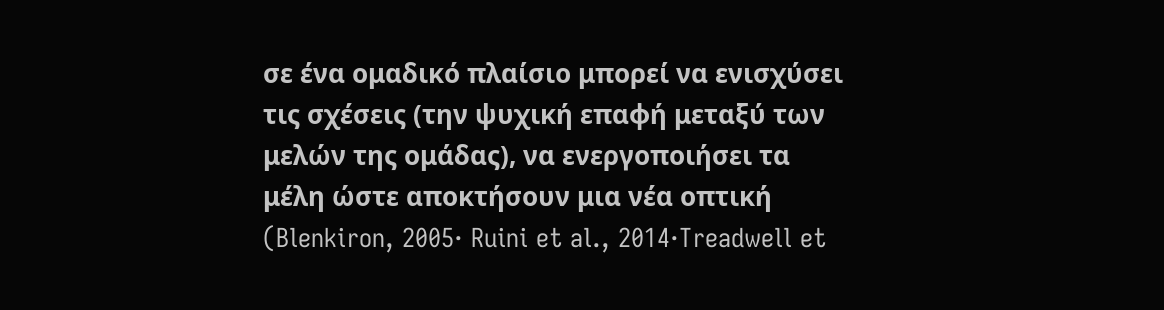σε ένα ομαδικό πλαίσιο μπορεί να ενισχύσει τις σχέσεις (την ψυχική επαφή μεταξύ των μελών της ομάδας), να ενεργοποιήσει τα μέλη ώστε αποκτήσουν μια νέα οπτική (Blenkiron, 2005· Ruini et al., 2014·Treadwell et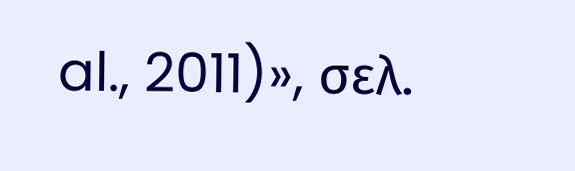al., 2011)», σελ.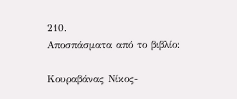210.
Αποσπάσματα από το βιβλίο:

Κουραβάνας Νίκος-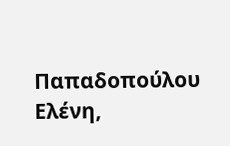Παπαδοπούλου Ελένη,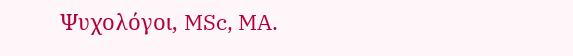Ψυχολόγοι, MSc, MA.